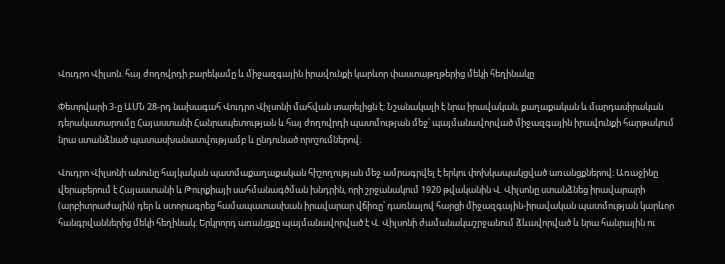Վուդրո Վիլսոն. հայ ժողովրդի բարեկամը և միջազգային իրավունքի կարևոր փաստաթղթերից մեկի հեղինակը

Փետրվարի 3-ը ԱՄՆ 28-րդ նախագահ Վուդրո Վիլսոնի մահվան տարելիցն է։ Նշանակալի է նրա իրավական, քաղաքական և մարդասիրական դերակատարումը Հայաստանի Հանրապետության և հայ ժողովրդի պատմության մեջ՝ պայմանավորված միջազգային իրավունքի հարթակում նրա ստանձնած պատասխանատվությամբ և ընդունած որոշումներով։

Վուդրո Վիլսոնի անունը հայկական պատմաքաղաքական հիշողության մեջ ամրագրվել է երկու փոխկապակցված առանցքներով։ Առաջինը վերաբերում է Հայաստանի և Թուրքիայի սահմանագծման խնդրին, որի շրջանակում 1920 թվականին Վ. Վիլսոնը ստանձնեց իրավարարի (արբիտրաժային) դեր և ստորագրեց համապատասխան իրավարար վճիռը՝ դառնալով հարցի միջազգային-իրավական պատմության կարևոր հանգրվաններից մեկի հեղինակ։ Երկրորդ առանցքը պայմանավորված է Վ. Վիլսոնի ժամանակաշրջանում ձևավորված և նրա հանրային ու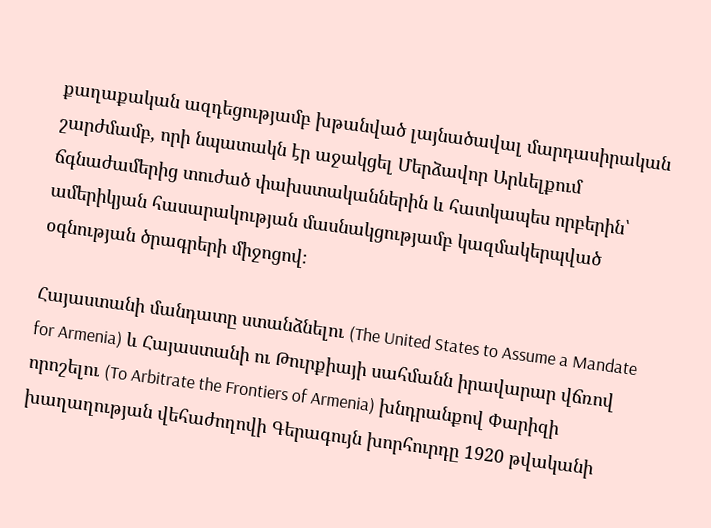քաղաքական ազդեցությամբ խթանված լայնածավալ մարդասիրական շարժմամբ, որի նպատակն էր աջակցել Մերձավոր Արևելքում ճգնաժամերից տուժած փախստականներին և հատկապես որբերին՝ ամերիկյան հասարակության մասնակցությամբ կազմակերպված օգնության ծրագրերի միջոցով։

Հայաստանի մանդատը ստանձնելու (The United States to Assume a Mandate for Armenia) և Հայաստանի ու Թուրքիայի սահմանն իրավարար վճռով որոշելու (To Arbitrate the Frontiers of Armenia) խնդրանքով Փարիզի խաղաղության վեհաժողովի Գերագույն խորհուրդը 1920 թվականի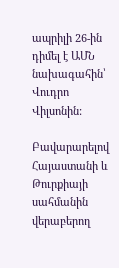ապրիլի 26-ին դիմել է ԱՄՆ նախագահին՝ Վուդրո Վիլսոնին:

Բավարարելով Հայաստանի և Թուրքիայի սահմանին վերաբերող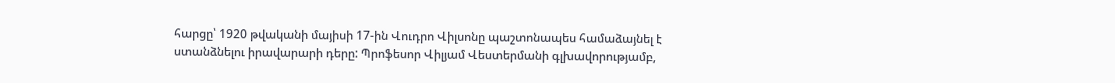հարցը՝ 1920 թվականի մայիսի 17-ին Վուդրո Վիլսոնը պաշտոնապես համաձայնել է ստանձնելու իրավարարի դերը: Պրոֆեսոր Վիլյամ Վեստերմանի գլխավորությամբ,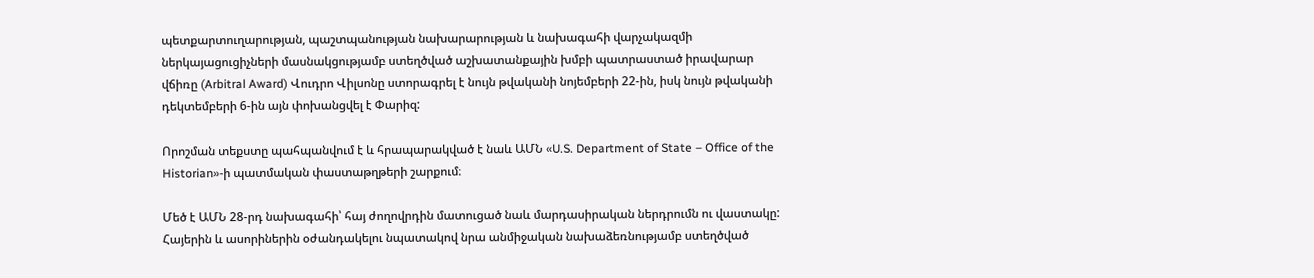պետքարտուղարության, պաշտպանության նախարարության և նախագահի վարչակազմի ներկայացուցիչների մասնակցությամբ ստեղծված աշխատանքային խմբի պատրաստած իրավարար վճիռը (Arbitral Award) Վուդրո Վիլսոնը ստորագրել է նույն թվականի նոյեմբերի 22-ին, իսկ նույն թվականի դեկտեմբերի 6-ին այն փոխանցվել է Փարիզ:

Որոշման տեքստը պահպանվում է և հրապարակված է նաև ԱՄՆ «U.S. Department of State – Office of the Historian»-ի պատմական փաստաթղթերի շարքում։

Մեծ է ԱՄՆ 28-րդ նախագահի՝ հայ ժողովրդին մատուցած նաև մարդասիրական ներդրումն ու վաստակը: Հայերին և ասորիներին օժանդակելու նպատակով նրա անմիջական նախաձեռնությամբ ստեղծված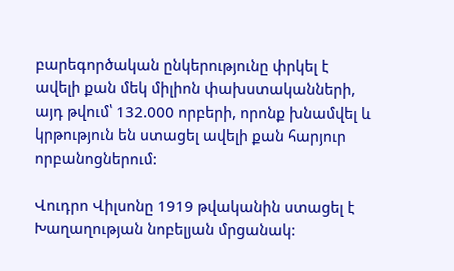բարեգործական ընկերությունը փրկել է ավելի քան մեկ միլիոն փախստականների, այդ թվում՝ 132.000 որբերի, որոնք խնամվել և կրթություն են ստացել ավելի քան հարյուր որբանոցներում:

Վուդրո Վիլսոնը 1919 թվականին ստացել է Խաղաղության նոբելյան մրցանակ: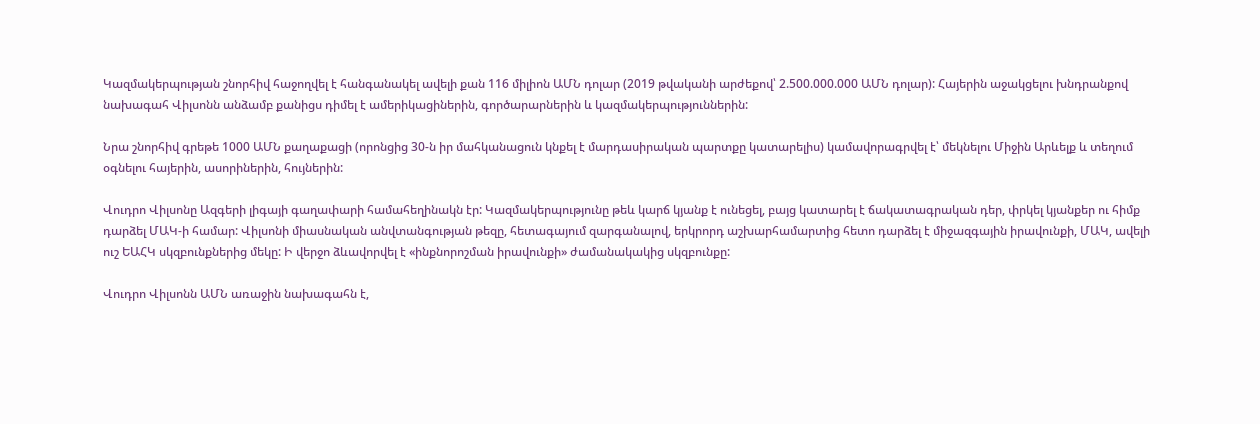Կազմակերպության շնորհիվ հաջողվել է հանգանակել ավելի քան 116 միլիոն ԱՄՆ դոլար (2019 թվականի արժեքով՝ 2.500.000.000 ԱՄՆ դոլար): Հայերին աջակցելու խնդրանքով նախագահ Վիլսոնն անձամբ քանիցս դիմել է ամերիկացիներին, գործարարներին և կազմակերպություններին:

Նրա շնորհիվ գրեթե 1000 ԱՄՆ քաղաքացի (որոնցից 30-ն իր մահկանացուն կնքել է մարդասիրական պարտքը կատարելիս) կամավորագրվել է՝ մեկնելու Միջին Արևելք և տեղում օգնելու հայերին, ասորիներին, հույներին:

Վուդրո Վիլսոնը Ազգերի լիգայի գաղափարի համահեղինակն էր: Կազմակերպությունը թեև կարճ կյանք է ունեցել, բայց կատարել է ճակատագրական դեր, փրկել կյանքեր ու հիմք դարձել ՄԱԿ-ի համար: Վիլսոնի միասնական անվտանգության թեզը, հետագայում զարգանալով, երկրորդ աշխարհամարտից հետո դարձել է միջազգային իրավունքի, ՄԱԿ, ավելի ուշ ԵԱՀԿ սկզբունքներից մեկը: Ի վերջո ձևավորվել է «ինքնորոշման իրավունքի» ժամանակակից սկզբունքը:

Վուդրո Վիլսոնն ԱՄՆ առաջին նախագահն է,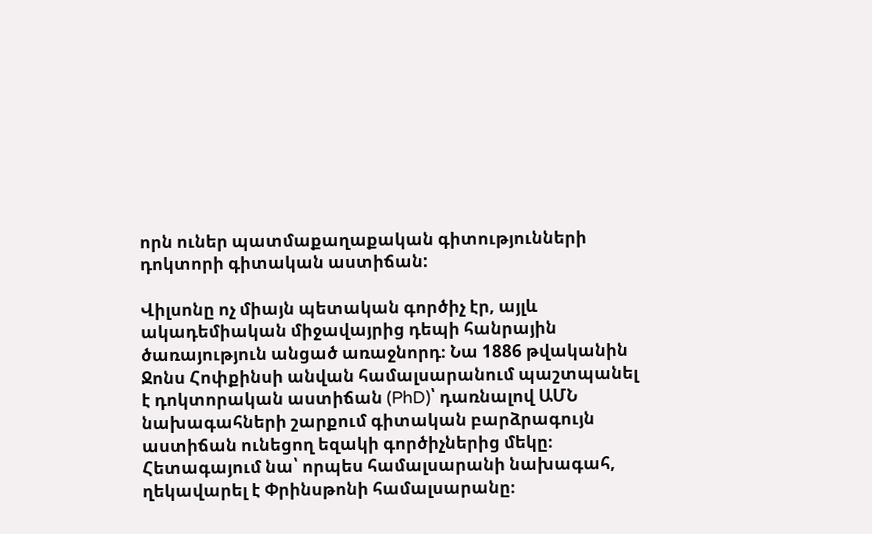որն ուներ պատմաքաղաքական գիտությունների դոկտորի գիտական աստիճան:

Վիլսոնը ոչ միայն պետական գործիչ էր, այլև ակադեմիական միջավայրից դեպի հանրային ծառայություն անցած առաջնորդ։ Նա 1886 թվականին Ջոնս Հոփքինսի անվան համալսարանում պաշտպանել է դոկտորական աստիճան (PhD)՝ դառնալով ԱՄՆ նախագահների շարքում գիտական բարձրագույն աստիճան ունեցող եզակի գործիչներից մեկը։ Հետագայում նա՝ որպես համալսարանի նախագահ, ղեկավարել է Փրինսթոնի համալսարանը։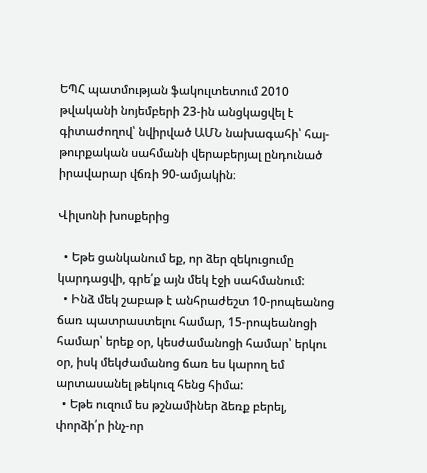ԵՊՀ պատմության ֆակուլտետում 2010 թվականի նոյեմբերի 23-ին անցկացվել է գիտաժողով՝ նվիրված ԱՄՆ նախագահի՝ հայ-թուրքական սահմանի վերաբերյալ ընդունած իրավարար վճռի 90-ամյակին։

Վիլսոնի խոսքերից

  • Եթե ցանկանում եք, որ ձեր զեկուցումը կարդացվի, գրե՛ք այն մեկ էջի սահմանում:
  • Ինձ մեկ շաբաթ է անհրաժեշտ 10-րոպեանոց ճառ պատրաստելու համար, 15-րոպեանոցի համար՝ երեք օր, կեսժամանոցի համար՝ երկու օր, իսկ մեկժամանոց ճառ ես կարող եմ արտասանել թեկուզ հենց հիմա:
  • Եթե ուզում ես թշնամիներ ձեռք բերել, փորձի՛ր ինչ-որ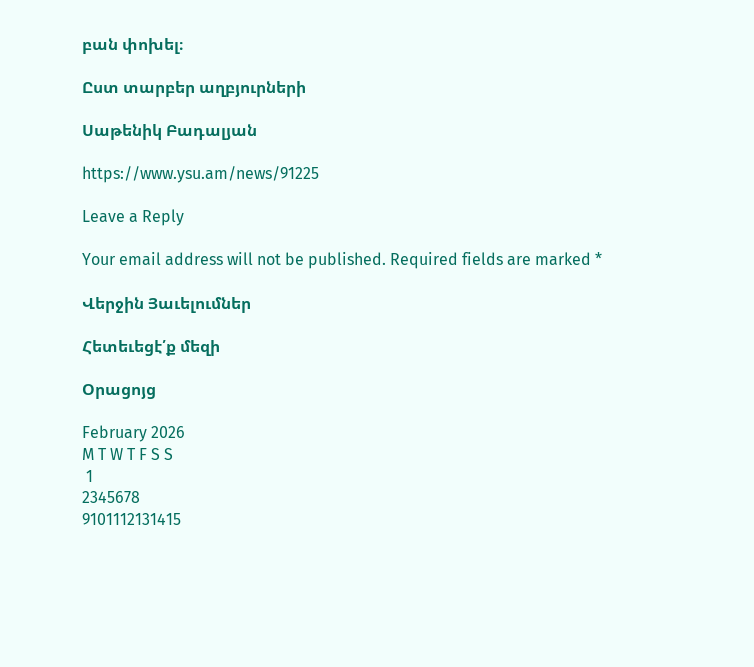բան փոխել։

Ըստ տարբեր աղբյուրների

Սաթենիկ Բադալյան

https://www.ysu.am/news/91225

Leave a Reply

Your email address will not be published. Required fields are marked *

Վերջին Յաւելումներ

Հետեւեցէ՛ք մեզի

Օրացոյց

February 2026
M T W T F S S
 1
2345678
9101112131415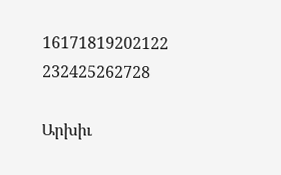16171819202122
232425262728

Արխիւ